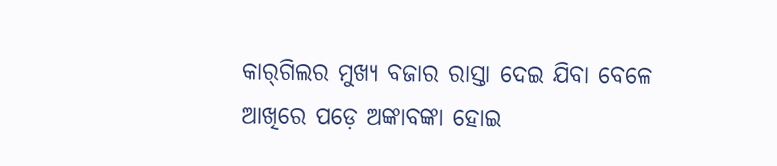କାର୍‌ଗିଲର ମୁଖ୍ୟ ବଜାର ରାସ୍ତା ଦେଇ ଯିବା ବେଳେ ଆଖିରେ ପଡ଼େ ଅଙ୍କାବଙ୍କା ହୋଇ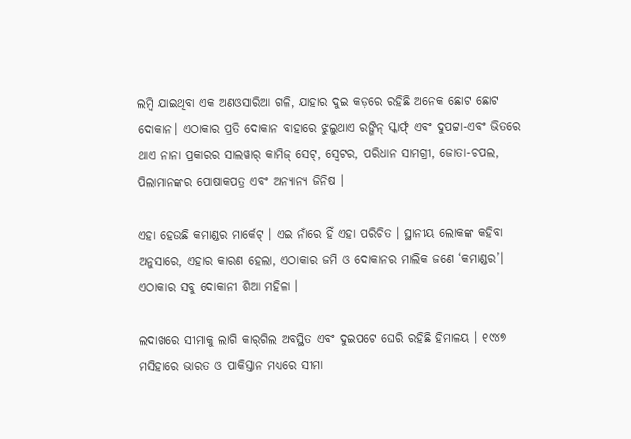ଲମ୍ବି ଯାଇଥିବା ଏକ ଅଣଓସାରିଆ ଗଳି, ଯାହାର ଦୁଇ କଡ଼ରେ ରହିଛି ଅନେକ ଛୋଟ ଛୋଟ ଦୋକାନ। ଏଠାକାର ପ୍ରତି ଦୋକାନ ବାହାରେ ଝୁଲୁଥାଏ ରଙ୍ଗିନ୍‌ ସ୍କାର୍ଫ୍‌ ଏବଂ ଦୁପଟ୍ଟା-ଏବଂ ଭିତରେ ଥାଏ ନାନା ପ୍ରକାରର ସାଲୱାର୍ କାମିଜ୍‌ ସେଟ୍‌, ସ୍ୱେଟର, ପରିଧାନ ସାମଗ୍ରୀ, ଜୋତା-ଚପଲ, ପିଲାମାନଙ୍କର ପୋଷାକପତ୍ର ଏବଂ ଅନ୍ୟାନ୍ୟ ଜିନିଷ ।

ଏହା ହେଉଛି କମାଣ୍ଡର ମାର୍କେଟ୍‌ । ଏଇ ନାଁରେ ହିଁ ଏହା ପରିଚିତ । ସ୍ଥାନୀୟ ଲୋକଙ୍କ କହିବା ଅନୁସାରେ, ଏହାର କାରଣ ହେଲା, ଏଠାକାର ଜମି ଓ ଦୋକାନର ମାଲିକ ଜଣେ ‘କମାଣ୍ଡର’। ଏଠାକାର ସବୁ ଦୋକାନୀ ଶିଆ ମହିଳା ।

ଲଦାଖରେ ସୀମାକୁ ଲାଗି କାର୍‌ଗିଲ ଅବସ୍ଥିତ ଏବଂ ଦୁଇପଟେ ଘେରି ରହିଛି ହିମାଳୟ । ୧୯୪୭ ମସିହାରେ ଭାରତ ଓ ପାକିସ୍ତାନ ମଧ୍ୟରେ ସୀମା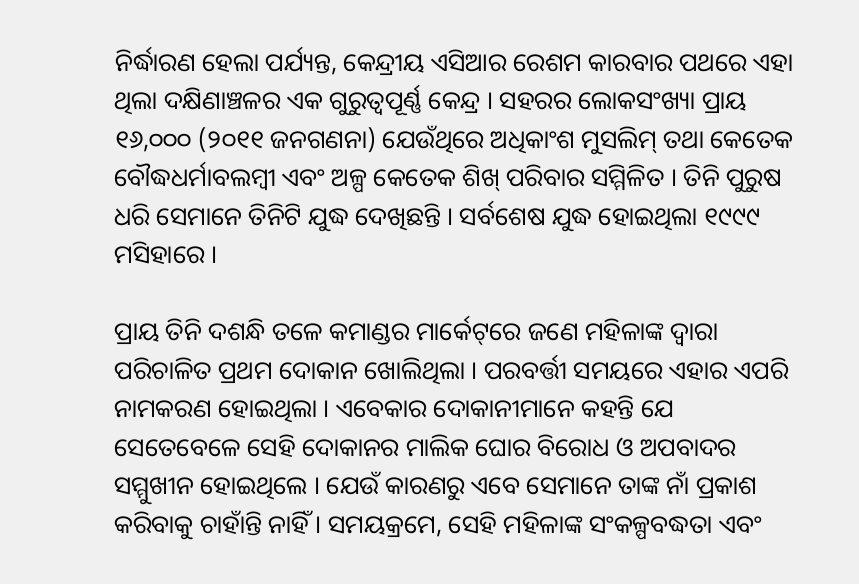ନିର୍ଦ୍ଧାରଣ ହେଲା ପର୍ଯ୍ୟନ୍ତ, କେନ୍ଦ୍ରୀୟ ଏସିଆର ରେଶମ କାରବାର ପଥରେ ଏହା ଥିଲା ଦକ୍ଷିଣାଞ୍ଚଳର ଏକ ଗୁରୁତ୍ୱପୂର୍ଣ୍ଣ କେନ୍ଦ୍ର । ସହରର ଲୋକସଂଖ୍ୟା ପ୍ରାୟ ୧୬,୦୦୦ (୨୦୧୧ ଜନଗଣନା) ଯେଉଁଥିରେ ଅଧିକାଂଶ ମୁସଲିମ୍‌ ତଥା କେତେକ ବୌଦ୍ଧଧର୍ମାବଲମ୍ବୀ ଏବଂ ଅଳ୍ପ କେତେକ ଶିଖ୍‌ ପରିବାର ସମ୍ମିଳିତ । ତିନି ପୁରୁଷ ଧରି ସେମାନେ ତିନିଟି ଯୁଦ୍ଧ ଦେଖିଛନ୍ତି । ସର୍ବଶେଷ ଯୁଦ୍ଧ ହୋଇଥିଲା ୧୯୯୯ ମସିହାରେ ।

ପ୍ରାୟ ତିନି ଦଶନ୍ଧି ତଳେ କମାଣ୍ଡର ମାର୍କେଟ୍‌ରେ ଜଣେ ମହିଳାଙ୍କ ଦ୍ୱାରା ପରିଚାଳିତ ପ୍ରଥମ ଦୋକାନ ଖୋଲିଥିଲା । ପରବର୍ତ୍ତୀ ସମୟରେ ଏହାର ଏପରି ନାମକରଣ ହୋଇଥିଲା । ଏବେକାର ଦୋକାନୀମାନେ କହନ୍ତି ଯେ ସେତେବେଳେ ସେହି ଦୋକାନର ମାଲିକ ଘୋର ବିରୋଧ ଓ ଅପବାଦର ସମ୍ମୁଖୀନ ହୋଇଥିଲେ । ଯେଉଁ କାରଣରୁ ଏବେ ସେମାନେ ତାଙ୍କ ନାଁ ପ୍ରକାଶ କରିବାକୁ ଚାହାଁନ୍ତି ନାହିଁ । ସମୟକ୍ରମେ, ସେହି ମହିଳାଙ୍କ ସଂକଳ୍ପବଦ୍ଧତା ଏବଂ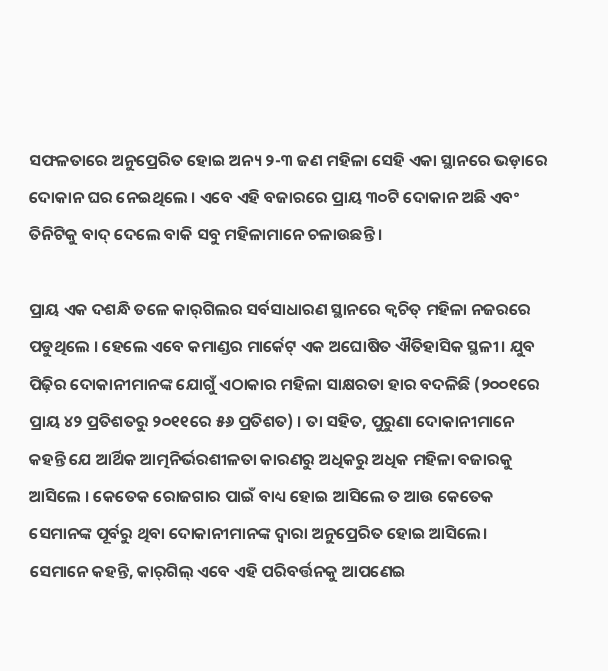ସଫଳତାରେ ଅନୁପ୍ରେରିତ ହୋଇ ଅନ୍ୟ ୨-୩ ଜଣ ମହିଳା ସେହି ଏକା ସ୍ଥାନରେ ଭଡ଼ାରେ ଦୋକାନ ଘର ନେଇଥିଲେ । ଏବେ ଏହି ବଜାରରେ ପ୍ରାୟ ୩୦ଟି ଦୋକାନ ଅଛି ଏବଂ ତିନିଟିକୁ ବାଦ୍‌ ଦେଲେ ବାକି ସବୁ ମହିଳାମାନେ ଚଳାଉଛନ୍ତି ।

ପ୍ରାୟ ଏକ ଦଶନ୍ଧି ତଳେ କାର୍‌ଗିଲର ସର୍ବସାଧାରଣ ସ୍ଥାନରେ କ୍ୱଚିତ୍‌ ମହିଳା ନଜରରେ ପଡୁଥିଲେ । ହେଲେ ଏବେ କମାଣ୍ଡର ମାର୍କେଟ୍‌ ଏକ ଅଘୋଷିତ ଐତିହାସିକ ସ୍ଥଳୀ। ଯୁବ ପିଢ଼ିର ଦୋକାନୀମାନଙ୍କ ଯୋଗୁଁ ଏଠାକାର ମହିଳା ସାକ୍ଷରତା ହାର ବଦଳିଛି (୨୦୦୧ରେ ପ୍ରାୟ ୪୨ ପ୍ରତିଶତରୁ ୨୦୧୧ରେ ୫୬ ପ୍ରତିଶତ) । ତା ସହିତ, ପୁରୁଣା ଦୋକାନୀମାନେ କହନ୍ତି ଯେ ଆର୍ଥିକ ଆତ୍ମନିର୍ଭରଶୀଳତା କାରଣରୁ ଅଧିକରୁ ଅଧିକ ମହିଳା ବଜାରକୁ ଆସିଲେ । କେତେକ ରୋଜଗାର ପାଇଁ ବାଧ୍ୟ ହୋଇ ଆସିଲେ ତ ଆଉ କେତେକ ସେମାନଙ୍କ ପୂର୍ବରୁ ଥିବା ଦୋକାନୀମାନଙ୍କ ଦ୍ୱାରା ଅନୁପ୍ରେରିତ ହୋଇ ଆସିଲେ। ସେମାନେ କହନ୍ତି, କାର୍‌ଗିଲ୍‌ ଏବେ ଏହି ପରିବର୍ତ୍ତନକୁ ଆପଣେଇ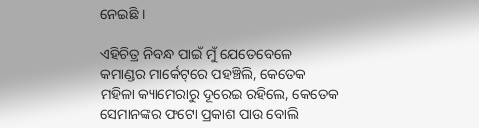ନେଇଛି ।

ଏହିଚିତ୍ର ନିବନ୍ଧ ପାଇଁ ମୁଁ ଯେତେବେଳେ କମାଣ୍ଡର ମାର୍କେଟ୍‌ରେ ପହଞ୍ଚିଲି, କେତେକ ମହିଳା କ୍ୟାମେରାରୁ ଦୂରେଇ ରହିଲେ, କେତେକ ସେମାନଙ୍କର ଫଟୋ ପ୍ରକାଶ ପାଉ ବୋଲି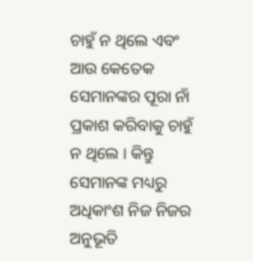ଚାହୁଁ ନ ଥିଲେ ଏବଂ ଆଉ କେତେକ ସେମାନଙ୍କର ପୂରା ନାଁ ପ୍ରକାଶ କରିବାକୁ ଚାହୁଁ ନ ଥିଲେ । କିନ୍ତୁ ସେମାନଙ୍କ ମଧ୍ୟରୁ ଅଧିକାଂଶ ନିଜ ନିଜର ଅନୁଭୂତି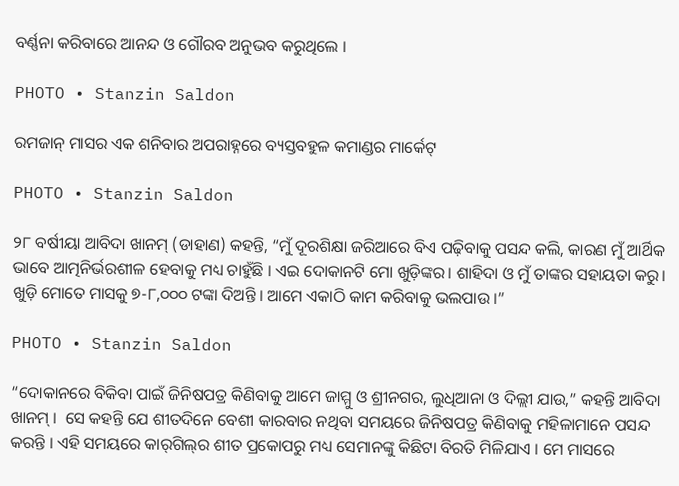ବର୍ଣ୍ଣନା କରିବାରେ ଆନନ୍ଦ ଓ ଗୌରବ ଅନୁଭବ କରୁଥିଲେ ।

PHOTO • Stanzin Saldon

ରମଜାନ୍‌ ମାସର ଏକ ଶନିବାର ଅପରାହ୍ନରେ ବ୍ୟସ୍ତବହୁଳ କମାଣ୍ଡର ମାର୍କେଟ୍‌

PHOTO • Stanzin Saldon

୨୮ ବର୍ଷୀୟା ଆବିଦା ଖାନମ୍‌ (ଡାହାଣ) କହନ୍ତି, “ମୁଁ ଦୂରଶିକ୍ଷା ଜରିଆରେ ବିଏ ପଢ଼ିବାକୁ ପସନ୍ଦ କଲି, କାରଣ ମୁଁ ଆର୍ଥିକ ଭାବେ ଆତ୍ମନିର୍ଭରଶୀଳ ହେବାକୁ ମଧ୍ୟ ଚାହୁଁଛି । ଏଇ ଦୋକାନଟି ମୋ ଖୁଡ଼ିଙ୍କର। ଶାହିଦା ଓ ମୁଁ ତାଙ୍କର ସହାୟତା କରୁ। ଖୁଡ଼ି ମୋତେ ମାସକୁ ୭-୮,୦୦୦ ଟଙ୍କା ଦିଅନ୍ତି । ଆମେ ଏକାଠି କାମ କରିବାକୁ ଭଲପାଉ ।”

PHOTO • Stanzin Saldon

“ଦୋକାନରେ ବିକିବା ପାଇଁ ଜିନିଷପତ୍ର କିଣିବାକୁ ଆମେ ଜାମ୍ମୁ ଓ ଶ୍ରୀନଗର, ଲୁଧିଆନା ଓ ଦିଲ୍ଲୀ ଯାଉ,” କହନ୍ତି ଆବିଦା ଖାନମ୍‌ ।  ସେ କହନ୍ତି ଯେ ଶୀତଦିନେ ବେଶୀ କାରବାର ନଥିବା ସମୟରେ ଜିନିଷପତ୍ର କିଣିବାକୁ ମହିଳାମାନେ ପସନ୍ଦ କରନ୍ତି । ଏହି ସମୟରେ କାର୍‌ଗିଲ୍‌ର ଶୀତ ପ୍ରକୋପରୁ ମଧ୍ୟ ସେମାନଙ୍କୁ କିଛିଟା ବିରତି ମିଳିଯାଏ । ମେ ମାସରେ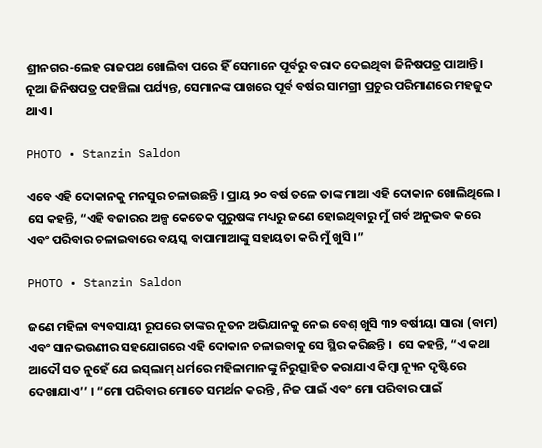ଶ୍ରୀନଗର-ଲେହ ରାଜପଥ ଖୋଲିବା ପରେ ହିଁ ସେମାନେ ପୂର୍ବରୁ ବରାଦ ଦେଇଥିବା ଜିନିଷପତ୍ର ପାଆନ୍ତି । ନୂଆ ଜିନିଷପତ୍ର ପହଞ୍ଚିଲା ପର୍ଯ୍ୟନ୍ତ, ସେମାନଙ୍କ ପାଖରେ ପୂର୍ବ ବର୍ଷର ସାମଗ୍ରୀ ପ୍ରଚୁର ପରିମାଣରେ ମହଜୁଦ ଥାଏ ।

PHOTO • Stanzin Saldon

ଏବେ ଏହି ଦୋକାନକୁ ମନସୁର ଚଳାଉଛନ୍ତି । ପ୍ରାୟ ୨୦ ବର୍ଷ ତଳେ ତାଙ୍କ ମାଆ ଏହି ଦୋକାନ ଖୋଲିଥିଲେ । ସେ କହନ୍ତି, “ଏହି ବଜାରର ଅଳ୍ପ କେତେକ ପୁରୁଷଙ୍କ ମଧ୍ୟରୁ ଜଣେ ହୋଇଥିବାରୁ ମୁଁ ଗର୍ବ ଅନୁଭବ କରେ ଏବଂ ପରିବାର ଚଳାଇବାରେ ବୟସ୍କ ବାପାମାଆଙ୍କୁ ସହାୟତା କରି ମୁଁ ଖୁସି ।”

PHOTO • Stanzin Saldon

ଜଣେ ମହିଳା ବ୍ୟବସାୟୀ ରୂପରେ ତାଙ୍କର ନୂତନ ଅଭିଯାନକୁ ନେଇ ବେଶ୍‌ ଖୁସି ୩୨ ବର୍ଷୀୟା ସାରା (ବାମ) ଏବଂ ସାନଭଉଣୀର ସହଯୋଗରେ ଏହି ଦୋକାନ ଚଳାଇବାକୁ ସେ ସ୍ଥିର କରିଛନ୍ତି ।  ସେ କହନ୍ତି, “ଏ କଥା ଆଦୌ ସତ ନୁହେଁ ଯେ ଇସ୍‌ଲାମ୍‌ ଧର୍ମରେ ମହିଳାମାନଙ୍କୁ ନିରୁତ୍ସାହିତ କରାଯାଏ କିମ୍ବା ନ୍ୟୂନ ଦୃଷ୍ଟିରେ ଦେଖାଯାଏ’’ । “ମୋ ପରିବାର ମୋତେ ସମର୍ଥନ କରନ୍ତି , ନିଜ ପାଇଁ ଏବଂ ମୋ ପରିବାର ପାଇଁ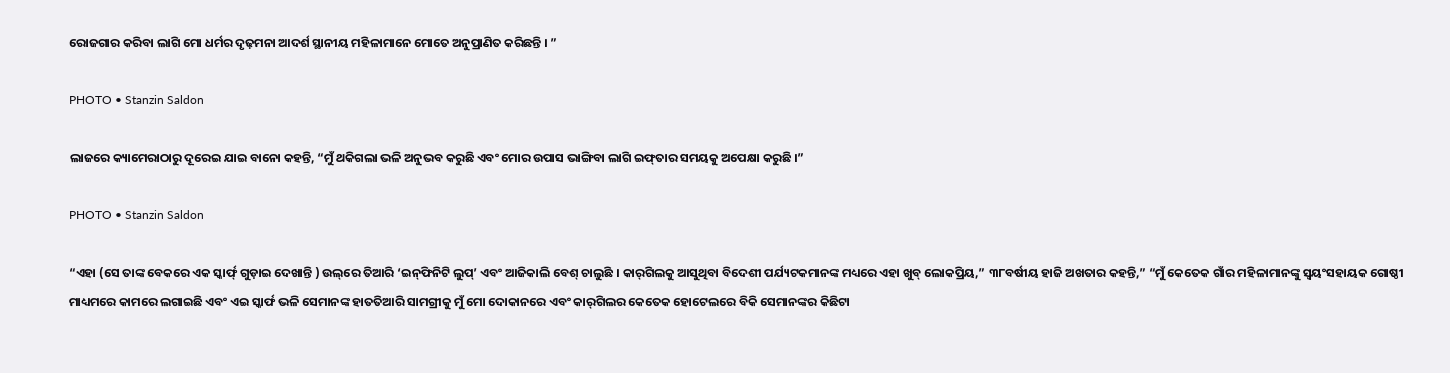ରୋଜଗାର କରିବା ଲାଗି ମୋ ଧର୍ମର ଦୃଢ଼ମନା ଆଦର୍ଶ ସ୍ଥାନୀୟ ମହିଳାମାନେ ମୋତେ ଅନୁପ୍ରାଣିତ କରିଛନ୍ତି । ”

PHOTO • Stanzin Saldon

ଲାଜରେ କ୍ୟାମେରାଠାରୁ ଦୂରେଇ ଯାଇ ବାନୋ କହନ୍ତି, “ମୁଁ ଥକିଗଲା ଭଳି ଅନୁଭବ କରୁଛି ଏବଂ ମୋର ଉପାସ ଭାଙ୍ଗିବା ଲାଗି ଇଫ୍‌ତାର ସମୟକୁ ଅପେକ୍ଷା କରୁଛି ।”

PHOTO • Stanzin Saldon

“ଏହା (ସେ ତାଙ୍କ ବେକରେ ଏକ ସ୍କାର୍ଫ୍‌ ଗୁଡ଼ାଇ ଦେଖାନ୍ତି ) ଉଲ୍‌ରେ ତିଆରି ‘ଇନ୍‌ଫିନିଟି ଲୁପ୍‌’ ଏବଂ ଆଜିକାଲି ବେଶ୍‌ ଚାଲୁଛି । କାର୍‌ଗିଲକୁ ଆସୁଥିବା ବିଦେଶୀ ପର୍ଯ୍ୟଟକମାନଙ୍କ ମଧ୍ୟରେ ଏହା ଖୁବ୍‌ ଲୋକପ୍ରିୟ,” ୩୮ବର୍ଷୀୟ ହାଜି ଅଖତାର କହନ୍ତି,” “ମୁଁ କେତେକ ଗାଁର ମହିଳାମାନଙ୍କୁ ସ୍ଵୟଂସହାୟକ ଗୋଷ୍ଠୀ ମାଧ୍ୟମରେ କାମରେ ଲଗାଇଛି ଏବଂ ଏଇ ସ୍କାର୍ଫ ଭଳି ସେମାନଙ୍କ ହାତତିଆରି ସାମଗ୍ରୀକୁ ମୁଁ ମୋ ଦୋକାନରେ ଏବଂ କାର୍‌ଗିଲର କେତେକ ହୋଟେଲରେ ବିକି ସେମାନଙ୍କର କିଛିଟା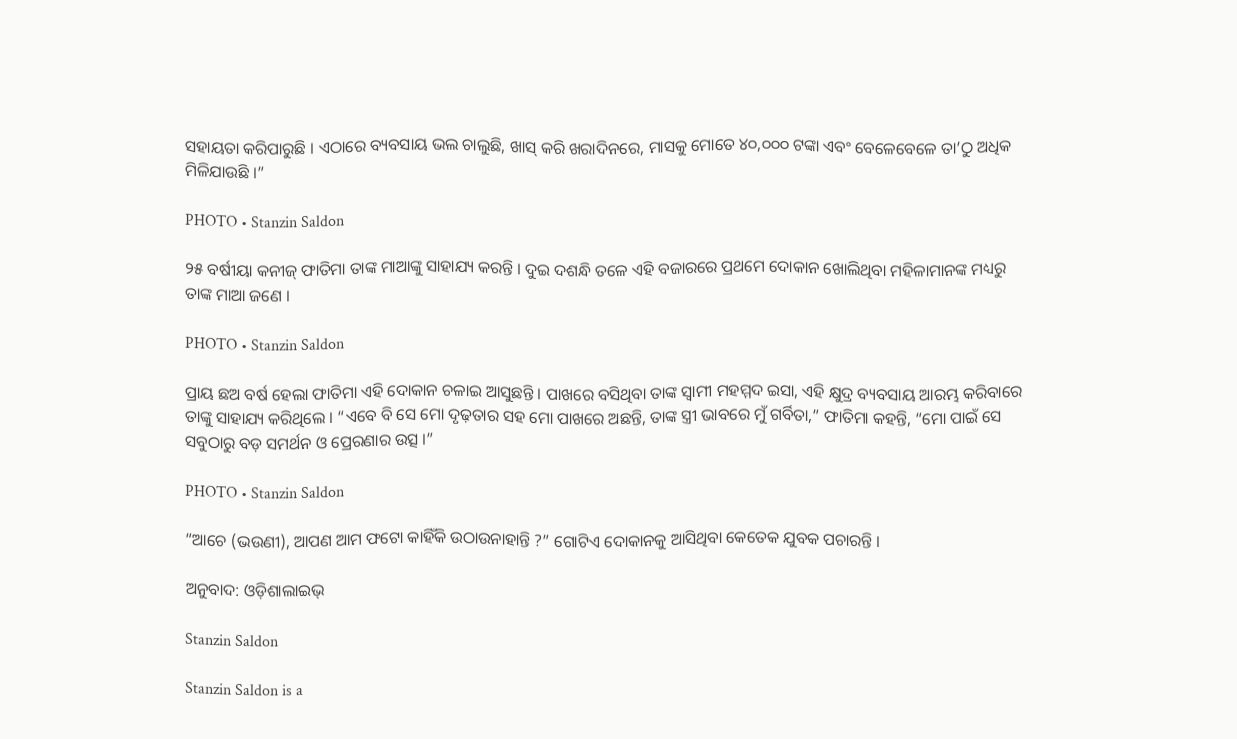ସହାୟତା କରିପାରୁଛି । ଏଠାରେ ବ୍ୟବସାୟ ଭଲ ଚାଲୁଛି, ଖାସ୍‌ କରି ଖରାଦିନରେ, ମାସକୁ ମୋତେ ୪୦,୦୦୦ ଟଙ୍କା ଏବଂ ବେଳେବେଳେ ତା’ଠୁ ଅଧିକ ମିଳିଯାଉଛି ।”

PHOTO • Stanzin Saldon

୨୫ ବର୍ଷୀୟା କନୀଜ୍‌ ଫାତିମା ତାଙ୍କ ମାଆଙ୍କୁ ସାହାଯ୍ୟ କରନ୍ତି । ଦୁଇ ଦଶନ୍ଧି ତଳେ ଏହି ବଜାରରେ ପ୍ରଥମେ ଦୋକାନ ଖୋଲିଥିବା ମହିଳାମାନଙ୍କ ମଧ୍ୟରୁ ତାଙ୍କ ମାଆ ଜଣେ ।

PHOTO • Stanzin Saldon

ପ୍ରାୟ ଛଅ ବର୍ଷ ହେଲା ଫାତିମା ଏହି ଦୋକାନ ଚଳାଇ ଆସୁଛନ୍ତି । ପାଖରେ ବସିଥିବା ତାଙ୍କ ସ୍ଵାମୀ ମହମ୍ମଦ ଇସା, ଏହି କ୍ଷୁଦ୍ର ବ୍ୟବସାୟ ଆରମ୍ଭ କରିବାରେ ତାଙ୍କୁ ସାହାଯ୍ୟ କରିଥିଲେ । “ଏବେ ବି ସେ ମୋ ଦୃଢ଼ତାର ସହ ମୋ ପାଖରେ ଅଛନ୍ତି, ତାଙ୍କ ସ୍ତ୍ରୀ ଭାବରେ ମୁଁ ଗର୍ବିତା,” ଫାତିମା କହନ୍ତି, “ମୋ ପାଇଁ ସେ ସବୁଠାରୁ ବଡ଼ ସମର୍ଥନ ଓ ପ୍ରେରଣାର ଉତ୍ସ ।”

PHOTO • Stanzin Saldon

“ଆଚେ (ଭଉଣୀ), ଆପଣ ଆମ ଫଟୋ କାହିଁକି ଉଠାଉନାହାନ୍ତି ?” ଗୋଟିଏ ଦୋକାନକୁ ଆସିଥିବା କେତେକ ଯୁବକ ପଚାରନ୍ତି ।

ଅନୁବାଦ: ଓଡ଼ିଶାଲାଇଭ୍‍

Stanzin Saldon

Stanzin Saldon is a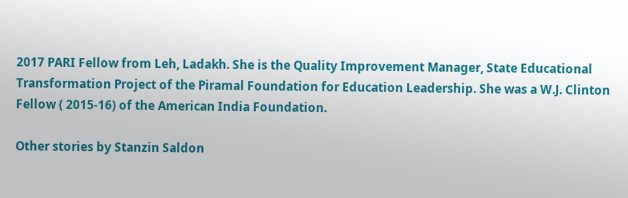2017 PARI Fellow from Leh, Ladakh. She is the Quality Improvement Manager, State Educational Transformation Project of the Piramal Foundation for Education Leadership. She was a W.J. Clinton Fellow ( 2015-16) of the American India Foundation.

Other stories by Stanzin Saldon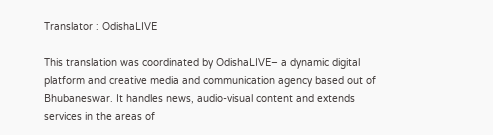Translator : OdishaLIVE

This translation was coordinated by OdishaLIVE– a dynamic digital platform and creative media and communication agency based out of Bhubaneswar. It handles news, audio-visual content and extends services in the areas of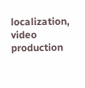localization, video production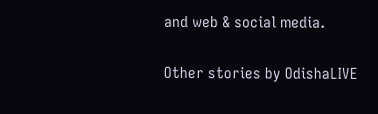and web & social media.

Other stories by OdishaLIVE